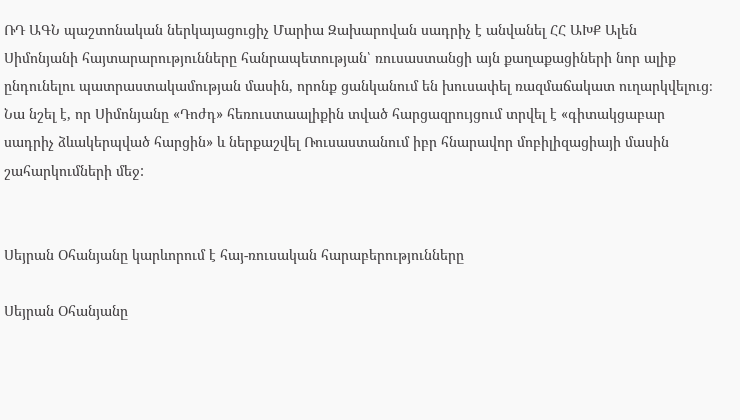ՌԴ ԱԳՆ պաշտոնական ներկայացուցիչ Մարիա Զախարովան սադրիչ է անվանել ՀՀ ԱԽՔ Ալեն Սիմոնյանի հայտարարությունները հանրապետության՝ ռուսաստանցի այն քաղաքացիների նոր ալիք ընդունելու պատրաստակամության մասին, որոնք ցանկանում են խուսափել ռազմաճակատ ուղարկվելուց։ Նա նշել է, որ Սիմոնյանը «Դոժդ» հեռուստաալիքին տված հարցազրույցում տրվել է «գիտակցաբար սադրիչ ձևակերպված հարցին» և ներքաշվել Ռուսաստանում իբր հնարավոր մոբիլիզացիայի մասին շահարկումների մեջ:


Սեյրան Օհանյանը կարևորում է հայ-ռուսական հարաբերությունները

Սեյրան Օհանյանը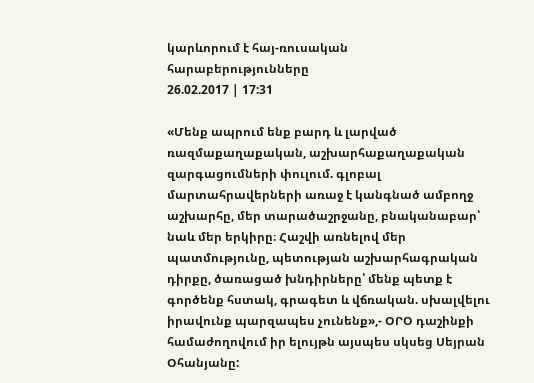կարևորում է հայ-ռուսական հարաբերությունները
26.02.2017 | 17:31

«Մենք ապրում ենք բարդ և լարված ռազմաքաղաքական, աշխարհաքաղաքական զարգացումների փուլում. գլոբալ մարտահրավերների առաջ է կանգնած ամբողջ աշխարհը, մեր տարածաշրջանը, բնականաբար՝ նաև մեր երկիրը։ Հաշվի առնելով մեր պատմությունը, պետության աշխարհագրական դիրքը, ծառացած խնդիրները՝ մենք պետք է գործենք հստակ, գրագետ և վճռական. սխալվելու իրավունք պարզապես չունենք»,- ՕՐՕ դաշինքի համաժողովում իր ելույթն այսպես սկսեց Սեյրան Օհանյանը: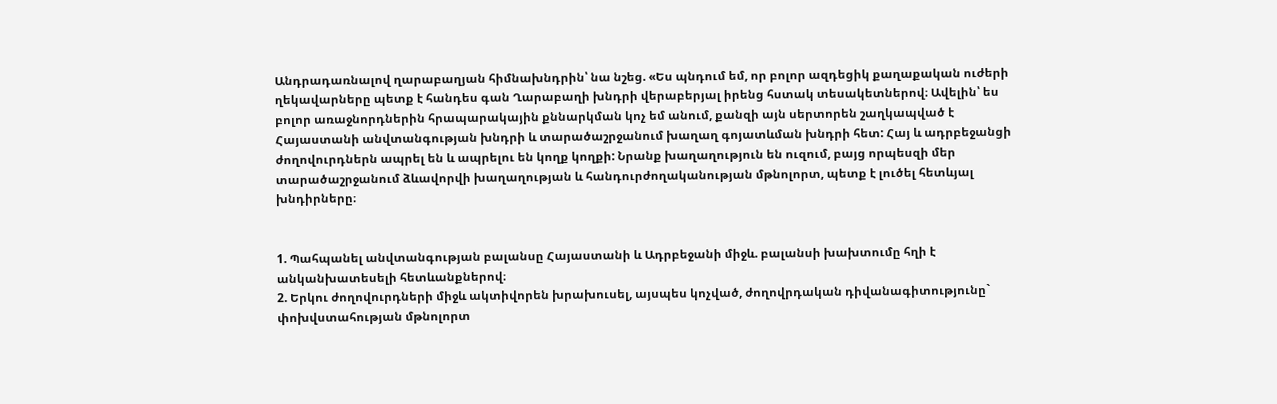Անդրադառնալով ղարաբաղյան հիմնախնդրին՝ նա նշեց. «Ես պնդում եմ, որ բոլոր ազդեցիկ քաղաքական ուժերի ղեկավարները պետք է հանդես գան Ղարաբաղի խնդրի վերաբերյալ իրենց հստակ տեսակետներով։ Ավելին՝ ես բոլոր առաջնորդներին հրապարակային քննարկման կոչ եմ անում, քանզի այն սերտորեն շաղկապված է Հայաստանի անվտանգության խնդրի և տարածաշրջանում խաղաղ գոյատևման խնդրի հետ: Հայ և ադրբեջանցի ժողովուրդներն ապրել են և ապրելու են կողք կողքի: Նրանք խաղաղություն են ուզում, բայց որպեսզի մեր տարածաշրջանում ձևավորվի խաղաղության և հանդուրժողականության մթնոլորտ, պետք է լուծել հետևյալ խնդիրները։


1. Պահպանել անվտանգության բալանսը Հայաստանի և Ադրբեջանի միջև. բալանսի խախտումը հղի է անկանխատեսելի հետևանքներով։
2. Երկու ժողովուրդների միջև ակտիվորեն խրախուսել, այսպես կոչված, ժողովրդական դիվանագիտությունը` փոխվստահության մթնոլորտ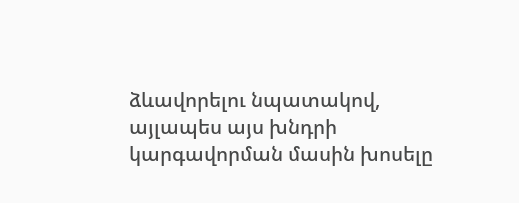ձևավորելու նպատակով, այլապես այս խնդրի կարգավորման մասին խոսելը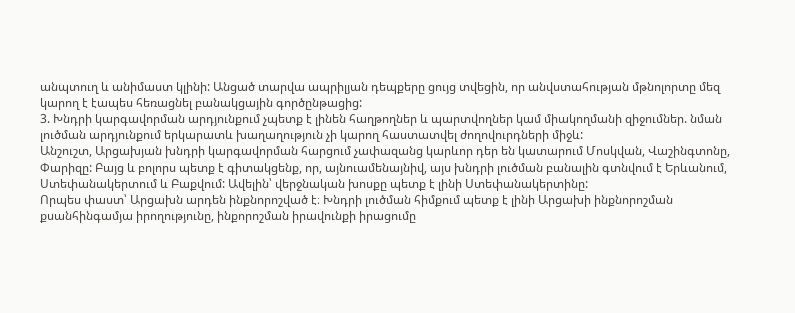անպտուղ և անիմաստ կլինի: Անցած տարվա ապրիլյան դեպքերը ցույց տվեցին, որ անվստահության մթնոլորտը մեզ կարող է էապես հեռացնել բանակցային գործընթացից:
3. Խնդրի կարգավորման արդյունքում չպետք է լինեն հաղթողներ և պարտվողներ կամ միակողմանի զիջումներ. նման լուծման արդյունքում երկարատև խաղաղություն չի կարող հաստատվել ժողովուրդների միջև:
Անշուշտ, Արցախյան խնդրի կարգավորման հարցում չափազանց կարևոր դեր են կատարում Մոսկվան, Վաշինգտոնը, Փարիզը: Բայց և բոլորս պետք է գիտակցենք, որ, այնուամենայնիվ, այս խնդրի լուծման բանալին գտնվում է Երևանում, Ստեփանակերտում և Բաքվում: Ավելին՝ վերջնական խոսքը պետք է լինի Ստեփանակերտինը:
Որպես փաստ՝ Արցախն արդեն ինքնորոշված է։ Խնդրի լուծման հիմքում պետք է լինի Արցախի ինքնորոշման քսանհինգամյա իրողությունը, ինքորոշման իրավունքի իրացումը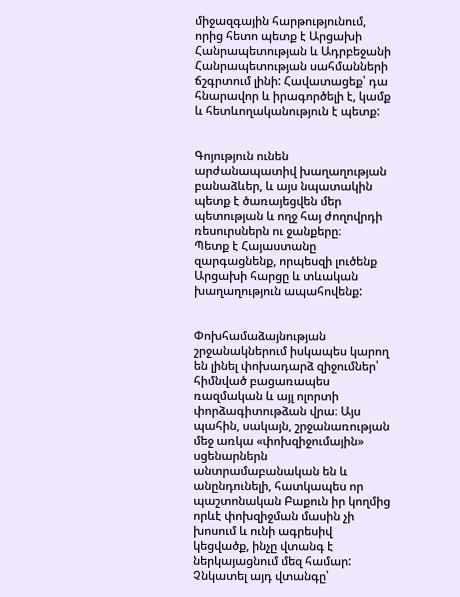միջազգային հարթությունում, որից հետո պետք է Արցախի Հանրապետության և Ադրբեջանի Հանրապետության սահմանների ճշգրտում լինի: Հավատացեք՝ դա հնարավոր և իրագործելի է, կամք և հետևողականություն է պետք:


Գոյություն ունեն արժանապատիվ խաղաղության բանաձևեր, և այս նպատակին պետք է ծառայեցվեն մեր պետության և ողջ հայ ժողովրդի ռեսուրսներն ու ջանքերը։
Պետք է Հայաստանը զարգացնենք, որպեսզի լուծենք Արցախի հարցը և տևական խաղաղություն ապահովենք:


Փոխհամաձայնության շրջանակներում իսկապես կարող են լինել փոխադարձ զիջումներ՝ հիմնված բացառապես ռազմական և այլ ոլորտի փորձագիտութձան վրա։ Այս պահին, սակայն, շրջանառության մեջ առկա «փոխզիջումային» սցենարներն անտրամաբանական են և անընդունելի, հատկապես որ պաշտոնական Բաքուն իր կողմից որևէ փոխզիջման մասին չի խոսում և ունի ագրեսիվ կեցվածք, ինչը վտանգ է ներկայացնում մեզ համար: Չնկատել այդ վտանգը՝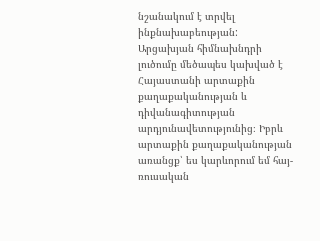նշանակում է տրվել ինքնախաբեության:
Արցախյան հիմնախնդրի լուծումը մեծապես կախված է Հայաստանի արտաքին քաղաքականության և դիվանագիտության արդյունավետությունից։ Իբրև արտաքին քաղաքականության առանցք՝ ես կարևորում եմ հայ-ռուսական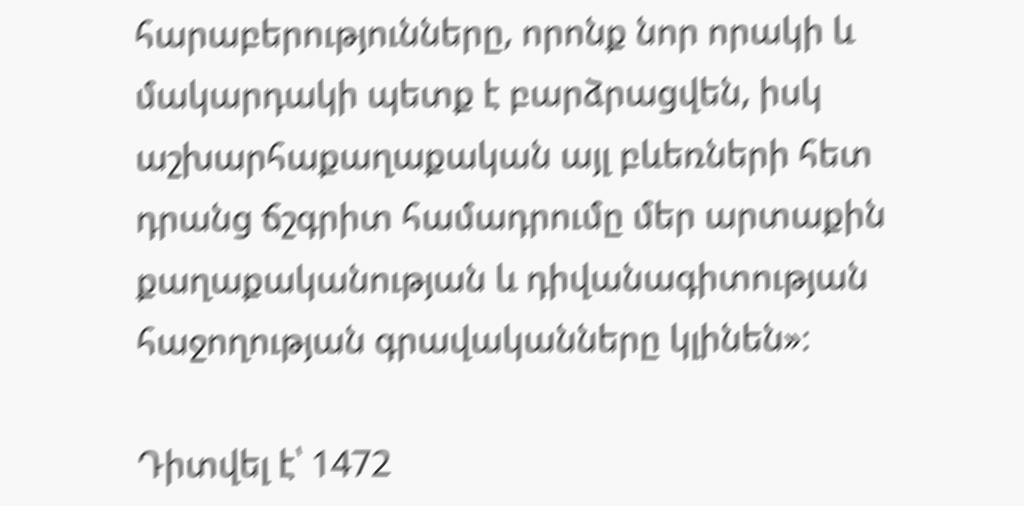հարաբերությունները, որոնք նոր որակի և մակարդակի պետք է բարձրացվեն, իսկ աշխարհաքաղաքական այլ բևեռների հետ դրանց ճշգրիտ համադրումը մեր արտաքին քաղաքականության և դիվանագիտության հաջողության գրավականները կլինեն»։

Դիտվել է՝ 1472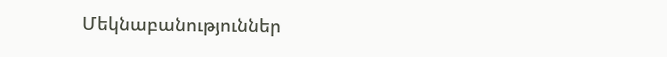Մեկնաբանություններ